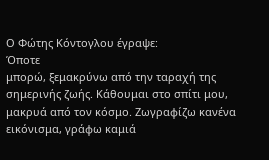Ο Φώτης Κόντογλου έγραψε:
Όποτε
μπορώ, ξεμακρύνω από την ταραχή της
σημερινής ζωής. Κάθουμαι στο σπίτι μου,
μακρυά από τον κόσμο. Ζωγραφίζω κανένα
εικόνισμα, γράφω καμιά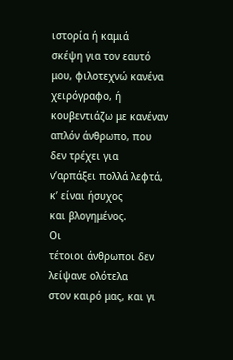ιστορία ή καμιά
σκέψη για τον εαυτό μου, φιλοτεχνώ κανένα
χειρόγραφο, ή κουβεντιάζω με κανέναν
απλόν άνθρωπο, που δεν τρέχει για
ν’αρπάξει πολλά λεφτά, κ’ είναι ήσυχος
και βλογημένος.
Οι
τέτοιοι άνθρωποι δεν λείψανε ολότελα
στον καιρό μας, και γι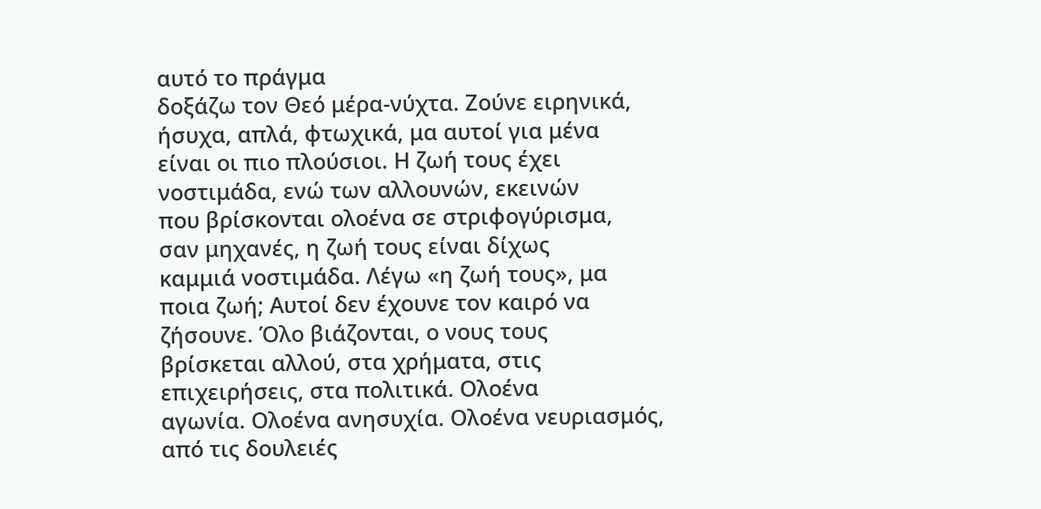αυτό το πράγμα
δοξάζω τον Θεό μέρα-νύχτα. Ζούνε ειρηνικά,
ήσυχα, απλά, φτωχικά, μα αυτοί για μένα
είναι οι πιο πλούσιοι. Η ζωή τους έχει
νοστιμάδα, ενώ των αλλουνών, εκεινών
που βρίσκονται ολοένα σε στριφογύρισμα,
σαν μηχανές, η ζωή τους είναι δίχως
καμμιά νοστιμάδα. Λέγω «η ζωή τους», μα
ποια ζωή; Αυτοί δεν έχουνε τον καιρό να
ζήσουνε. Όλο βιάζονται, ο νους τους
βρίσκεται αλλού, στα χρήματα, στις
επιχειρήσεις, στα πολιτικά. Ολοένα
αγωνία. Ολοένα ανησυχία. Ολοένα νευριασμός,
από τις δουλειές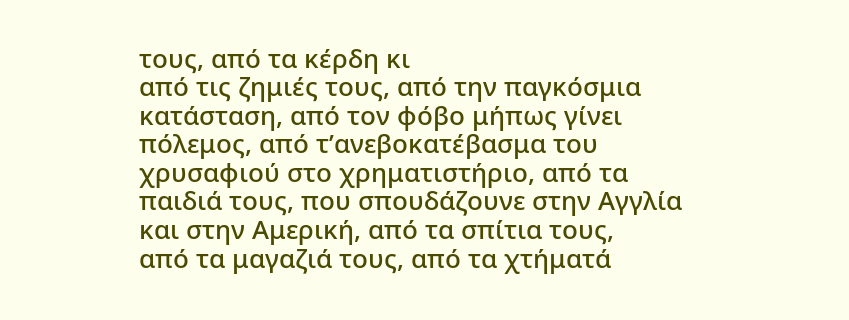τους, από τα κέρδη κι
από τις ζημιές τους, από την παγκόσμια
κατάσταση, από τον φόβο μήπως γίνει
πόλεμος, από τ’ανεβοκατέβασμα του
χρυσαφιού στο χρηματιστήριο, από τα
παιδιά τους, που σπουδάζουνε στην Αγγλία
και στην Αμερική, από τα σπίτια τους,
από τα μαγαζιά τους, από τα χτήματά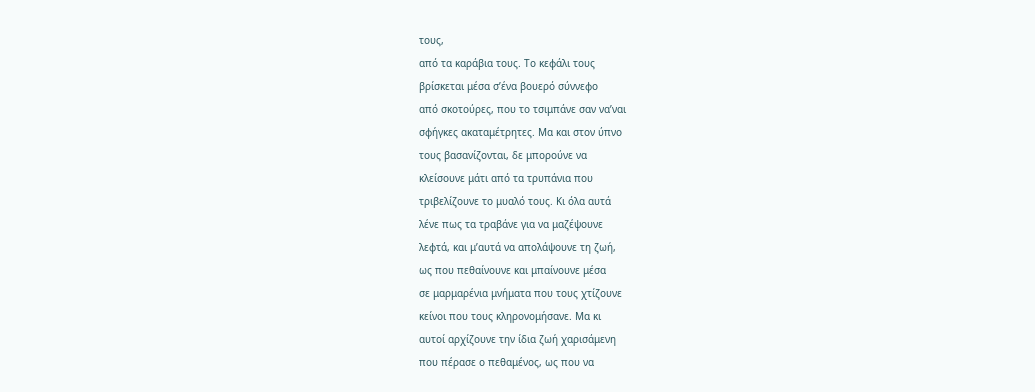τους,
από τα καράβια τους. Το κεφάλι τους
βρίσκεται μέσα σ’ένα βουερό σύννεφο
από σκοτούρες, που το τσιμπάνε σαν να’ναι
σφήγκες ακαταμέτρητες. Μα και στον ύπνο
τους βασανίζονται, δε μπορούνε να
κλείσουνε μάτι από τα τρυπάνια που
τριβελίζουνε το μυαλό τους. Κι όλα αυτά
λένε πως τα τραβάνε για να μαζέψουνε
λεφτά, και μ’αυτά να απολάψουνε τη ζωή,
ως που πεθαίνουνε και μπαίνουνε μέσα
σε μαρμαρένια μνήματα που τους χτίζουνε
κείνοι που τους κληρονομήσανε. Μα κι
αυτοί αρχίζουνε την ίδια ζωή χαρισάμενη
που πέρασε ο πεθαμένος, ως που να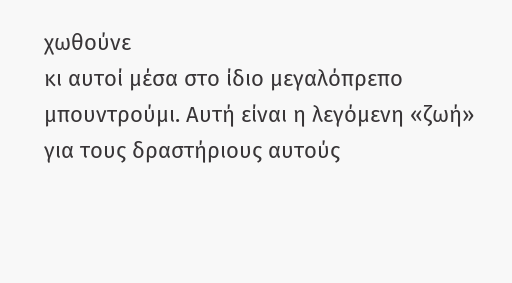χωθούνε
κι αυτοί μέσα στο ίδιο μεγαλόπρεπο
μπουντρούμι. Αυτή είναι η λεγόμενη «ζωή»
για τους δραστήριους αυτούς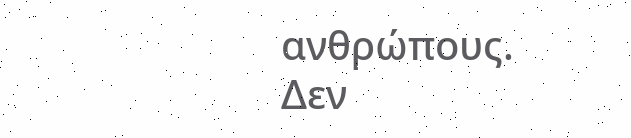ανθρώπους.
Δεν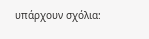υπάρχουν σχόλια: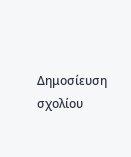Δημοσίευση σχολίου